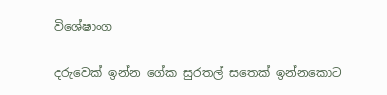විශේෂාංග

දරුවෙක් ඉන්න ගේක සුරතල් සතෙක් ඉන්නකොට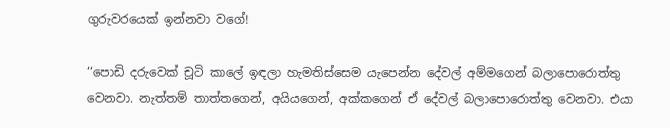ගුරුවරයෙක් ඉන්නවා වගේ!

‘‘පොඩි දරුවෙක් චූටි කාලේ ඉඳලා හැමතිස්සෙම යැපෙන්න දේවල් අම්මගෙන් බලාපොරොත්තු වෙනවා. නැත්තම් තාත්තගෙන්, අයියගෙන්, අක්කගෙන් ඒ දේවල් බලාපොරොත්තු වෙනවා. එයා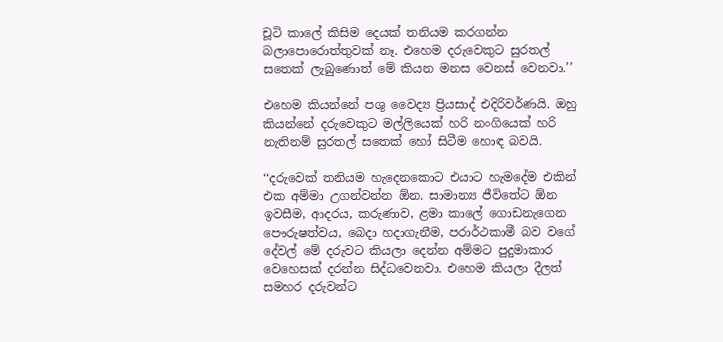චූටි කාලේ කිසිම දෙයක් තනියම කරගන්න බලාපොරොත්තුවක් නෑ. එහෙම දරුවෙකුට සුරතල් සතෙක් ලැබුණොත් මේ කියන මනස වෙනස් වෙනවා.’’

එහෙම කියන්නේ පශු වෛද්‍ය ප්‍රියසාද් එදිරිවර්ණයි. ඔහු කියන්නේ දරුවෙකුට මල්ලියෙක් හරි නංගියෙක් හරි නැතිනම් සුරතල් සතෙක් හෝ සිටීම හොඳ බවයි.

‘‘දරුවෙක් තනියම හැදෙනකොට එයාට හැමදේම එකින් එක අම්මා උගන්වන්න ඕන. සාමාන්‍ය ජීවිතේට ඕන ඉවසීම, ආදරය, කරුණාව, ළමා කාලේ ගොඩනැගෙන පෞරුෂත්වය, බෙදා හදාගැනීම, පරාර්ථකාමී බව වගේ දේවල් මේ දරුවට කියලා දෙන්න අම්මට පුදුමාකාර වෙහෙසක් දරන්න සිද්ධවෙනවා. එහෙම කියලා දීලත් සමහර දරුවන්ට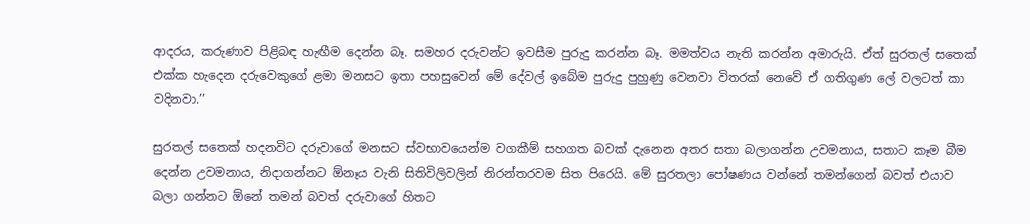ආදරය, කරුණාව පිළිබඳ හැඟීම දෙන්න බෑ. සමහර දරුවන්ට ඉවසීම පුරුදු කරන්න බෑ. මමත්වය නැති කරන්න අමාරුයි. ඒත් සුරතල් සතෙක් එක්ක හැදෙන දරුවෙකුගේ ළමා මනසට ඉතා පහසුවෙන් මේ දේවල් ඉබේම පුරුදු පුහුණු වෙනවා විතරක් නෙවේ ඒ ගතිගුණ ලේ වලටත් කා වදිනවා.’’

සුරතල් සතෙක් හදනවිට දරුවාගේ මනසට ස්වභාවයෙන්ම වගකීම් සහගත බවක් දැනෙන අතර සතා බලාගන්න උවමනාය, සතාට කෑම බීම දෙන්න උවමනාය, නිදාගන්නට ඕනෑය වැනි සිතිවිලිවලින් නිරන්තරවම සිත පිරෙයි. මේ සුරතලා පෝෂණය වන්නේ තමන්ගෙන් බවත් එයාව බලා ගන්නට ඕනේ තමන් බවත් දරුවාගේ හිතට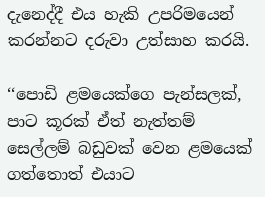දැනෙද්දී එය හැකි උපරිමයෙන් කරන්නට දරුවා උත්සාහ කරයි.

‘‘පොඩි ළමයෙක්ගෙ පැන්සලක්, පාට කූරක් ඒත් නැත්තම් සෙල්ලම් බඩුවක් වෙන ළමයෙක් ගත්තොත් එයාට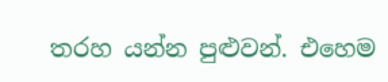තරහ යන්න පුළුවන්. එහෙම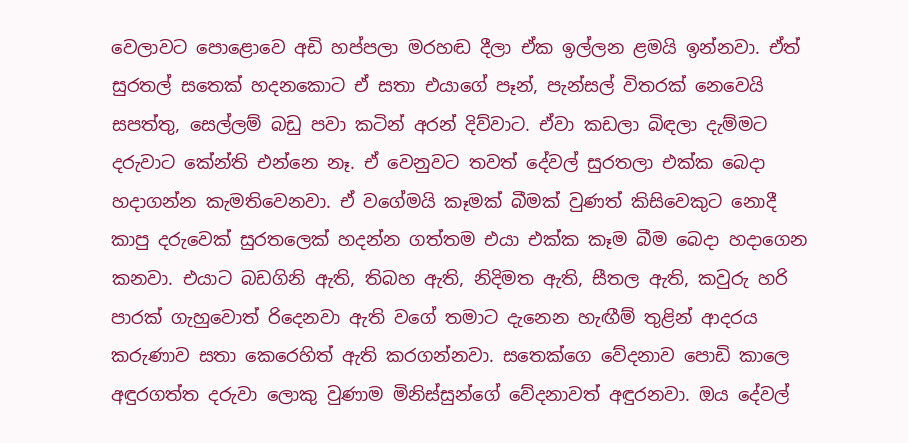වෙලාවට පොළොවෙ අඩි හප්පලා මරහඬ දීලා ඒක ඉල්ලන ළමයි ඉන්නවා. ඒත් සුරතල් සතෙක් හදනකොට ඒ සතා එයාගේ පෑන්, පැන්සල් විතරක් නෙවෙයි සපත්තු, සෙල්ලම් බඩු පවා කටින් අරන් දිව්වාට. ඒවා කඩලා බිඳලා දැම්මට දරුවාට කේන්ති එන්නෙ නෑ. ඒ වෙනුවට තවත් දේවල් සුරතලා එක්ක බෙදා හදාගන්න කැමතිවෙනවා. ඒ වගේමයි කෑමක් බීමක් වුණත් කිසිවෙකුට නොදී කාපු දරුවෙක් සුරතලෙක් හදන්න ගත්තම එයා එක්ක කෑම බීම බෙදා හදාගෙන කනවා. එයාට බඩගිනි ඇති, තිබහ ඇති, නිදිමත ඇති, සීතල ඇති, කවුරු හරි පාරක් ගැහුවොත් රිදෙනවා ඇති වගේ තමාට දැනෙන හැඟීම් තුළින් ආදරය කරුණාව සතා කෙරෙහිත් ඇති කරගන්නවා. සතෙක්ගෙ වේදනාව පොඩි කාලෙ අඳුරගත්ත දරුවා ලොකු වුණාම මිනිස්සුන්ගේ වේදනාවත් අඳුරනවා. ඔය දේවල්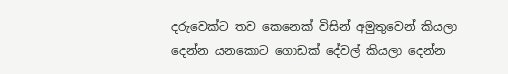දරුවෙක්ට තව කෙනෙක් විසින් අමුතුවෙන් කියලා දෙන්න යනකොට ගොඩක් දේවල් කියලා දෙන්න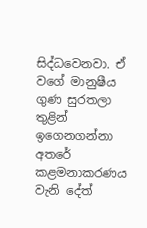සිද්ධවෙනවා. ඒ වගේ මානුෂීය ගුණ සුරතලා තුළින් ඉගෙනගන්නා අතරේ කළමනාකරණය වැනි දේත්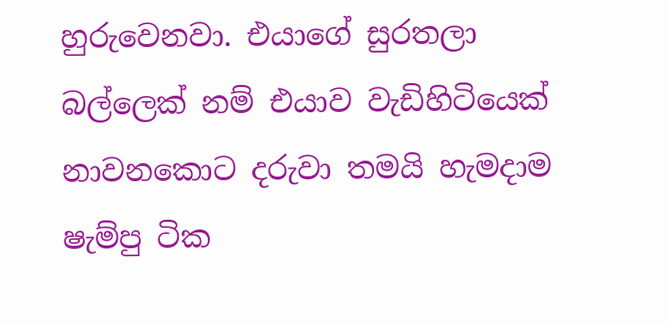හුරුවෙනවා. එයාගේ සුරතලා බල්ලෙක් නම් එයාව වැඩිහිටියෙක් නාවනකොට දරුවා තමයි හැමදාම ෂැම්පු ටික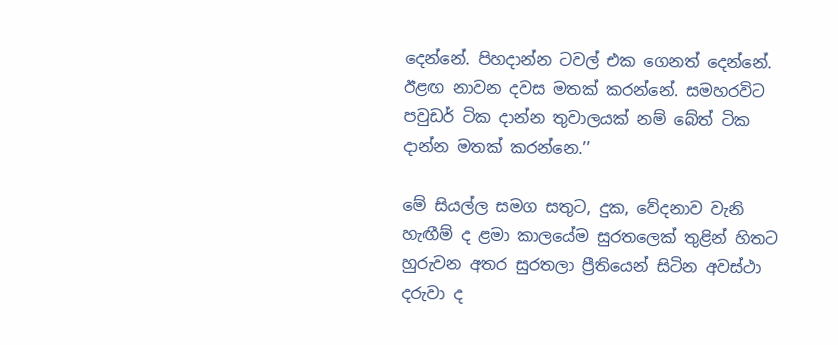දෙන්නේ. පිහදාන්න ටවල් එක ගෙනත් දෙන්නේ. ඊළඟ නාවන දවස මතක් කරන්නේ. සමහරවිට පවුඩර් ටික දාන්න තුවාලයක් නම් බේත් ටික දාන්න මතක් කරන්නෙ.’’

මේ සියල්ල සමග සතුට, දුක, වේදනාව වැනි හැඟීම් ද ළමා කාලයේම සුරතලෙක් තුළින් හිතට හුරුවන අතර සුරතලා ප්‍රීතියෙන් සිටින අවස්ථා දරුවා ද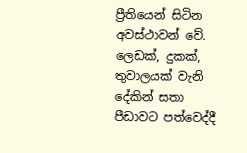ප්‍රීතියෙන් සිටින අවස්ථාවන් වේ. ලෙඩක්, දුකක්, තුවාලයක් වැනි දේකින් සතා පීඩාවට පත්වෙද්දී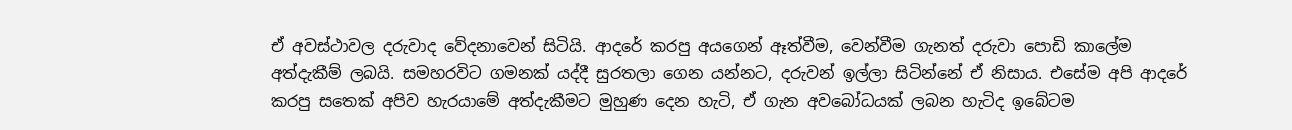ඒ අවස්ථාවල දරුවාද වේදනාවෙන් සිටියි. ආදරේ කරපු අයගෙන් ඈත්වීම, වෙන්වීම ගැනත් දරුවා පොඩි කාලේම අත්දැකීම් ලබයි. සමහරවිට ගමනක් යද්දී සුරතලා ගෙන යන්නට, දරුවන් ඉල්ලා සිටින්නේ ඒ නිසාය. එසේම අපි ආදරේ කරපු සතෙක් අපිව හැරයාමේ අත්දැකීමට මුහුණ දෙන හැටි, ඒ ගැන අවබෝධයක් ලබන හැටිද ඉබේටම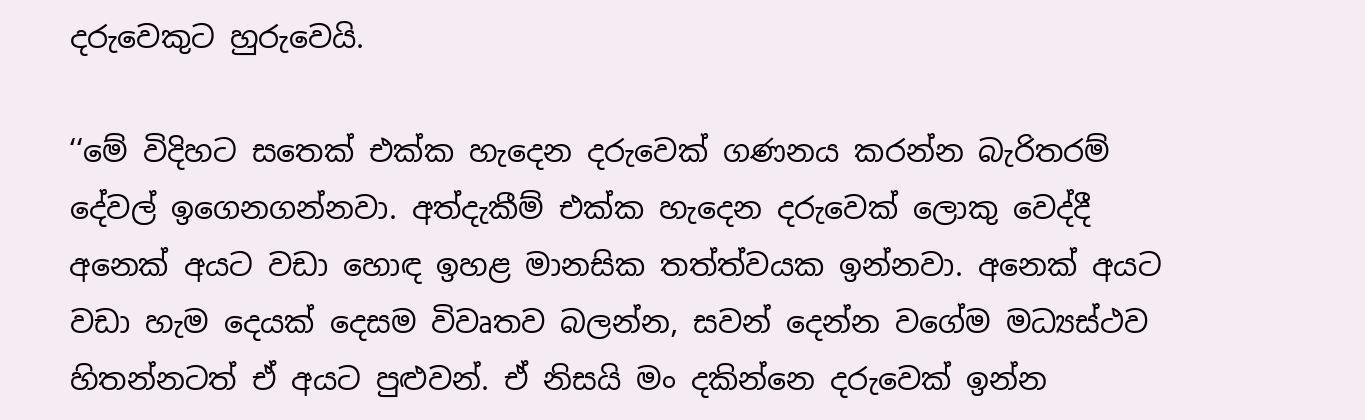දරුවෙකුට හුරුවෙයි.

‘‘මේ විදිහට සතෙක් එක්ක හැදෙන දරුවෙක් ගණනය කරන්න බැරිතරම් දේවල් ඉගෙනගන්නවා. අත්දැකීම් එක්ක හැදෙන දරුවෙක් ලොකු වෙද්දී අනෙක් අයට වඩා හොඳ ඉහළ මානසික තත්ත්වයක ඉන්නවා. අනෙක් අයට වඩා හැම දෙයක් දෙසම විවෘතව බලන්න, සවන් දෙන්න වගේම මධ්‍යස්ථව හිතන්නටත් ඒ අයට පුළුවන්. ඒ නිසයි මං දකින්නෙ දරුවෙක් ඉන්න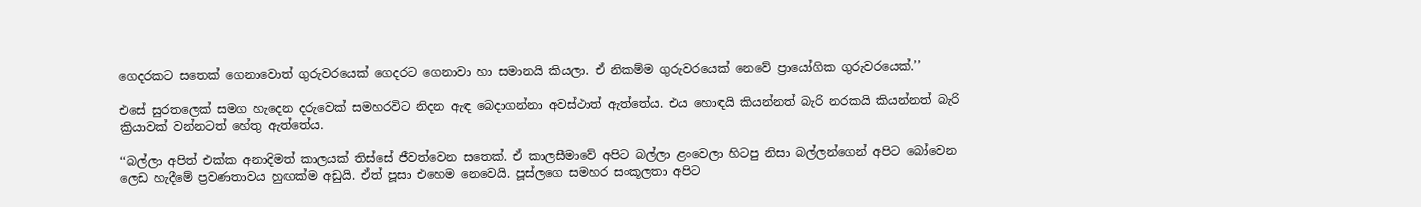ගෙදරකට සතෙක් ගෙනාවොත් ගුරුවරයෙක් ගෙදරට ගෙනාවා හා සමානයි කියලා. ඒ නිකම්ම ගුරුවරයෙක් නෙවේ ප්‍රායෝගික ගුරුවරයෙක්.’’

එසේ සුරතලෙක් සමග හැදෙන දරුවෙක් සමහරවිට නිදන ඇඳ බෙදාගන්නා අවස්ථාත් ඇත්තේය. එය හොඳයි කියන්නත් බැරි නරකයි කියන්නත් බැරි ක්‍රියාවක් වන්නටත් හේතු ඇත්තේය.

‘‘බල්ලා අපිත් එක්ක අනාදිමත් කාලයක් තිස්සේ ජීවත්වෙන සතෙක්. ඒ කාලසීමාවේ අපිට බල්ලා ළංවෙලා හිටපු නිසා බල්ලන්ගෙන් අපිට බෝවෙන ලෙඩ හැදීමේ ප්‍රවණතාවය හුඟක්ම අඩුයි. ඒත් පූසා එහෙම නෙවෙයි. පූස්ලගෙ සමහර සංකූලතා අපිට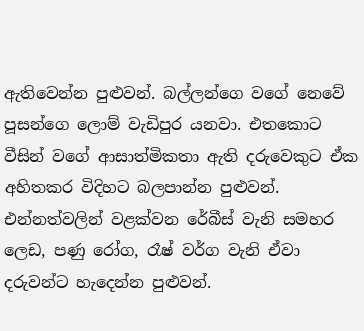ඇතිවෙන්න පුළුවන්. බල්ලන්ගෙ වගේ නෙවේ පූසන්ගෙ ලොම් වැඩිපුර යනවා. එතකොට වීසින් වගේ ආසාත්මිකතා ඇති දරුවෙකුට ඒක අහිතකර විදිහට බලපාන්න පුළුවන්. එන්නත්වලින් වළක්වන රේබීස් වැනි සමහර ලෙඩ, පණු රෝග, රෑෂ් වර්ග වැනි ඒවා දරුවන්ට හැදෙන්න පුළුවන්.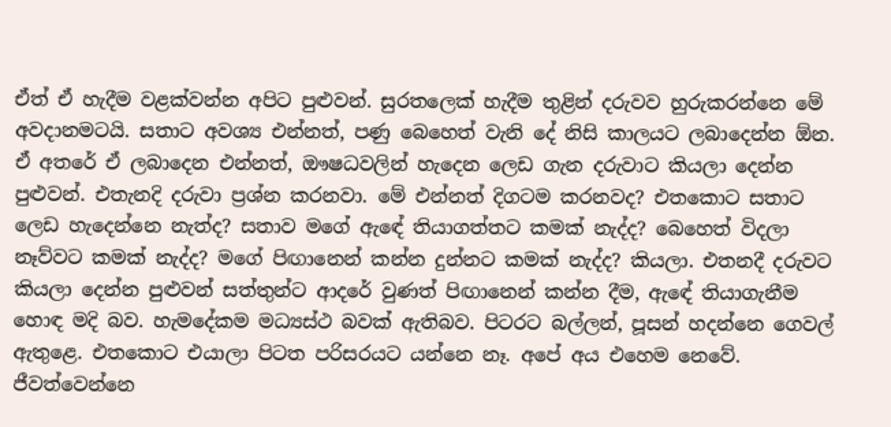ඒත් ඒ හැදීම වළක්වන්න අපිට පුළුවන්. සුරතලෙක් හැදීම තුළින් දරුවව හුරුකරන්නෙ මේ අවදානමටයි. සතාට අවශ්‍ය එන්නත්, පණු බෙහෙත් වැනි දේ නිසි කාලයට ලබාදෙන්න ඕන. ඒ අතරේ ඒ ලබාදෙන එන්නත්, ඖෂධවලින් හැදෙන ලෙඩ ගැන දරුවාට කියලා දෙන්න පුළුවන්. එතැනදි දරුවා ප්‍රශ්න කරනවා. මේ එන්නත් දිගටම කරනවද? එතකොට සතාට ලෙඩ හැදෙන්නෙ නැත්ද? සතාව මගේ ඇඳේ තියාගත්තට කමක් නැද්ද? බෙහෙත් විදලා නෑව්වට කමක් නැද්ද? මගේ පිඟානෙන් කන්න දුන්නට කමක් නැද්ද? කියලා. එතනදී දරුවට කියලා දෙන්න පුළුවන් සත්තුන්ට ආදරේ වුණත් පිඟානෙන් කන්න දීම, ඇඳේ තියාගැනීම හොඳ මදි බව. හැමදේකම මධ්‍යස්ථ බවක් ඇතිබව. පිටරට බල්ලන්, පූසන් හදන්නෙ ගෙවල් ඇතුළෙ. එතකොට එයාලා පිටත පරිසරයට යන්නෙ නෑ. අපේ අය එහෙම නෙවේ. ජීවත්වෙන්නෙ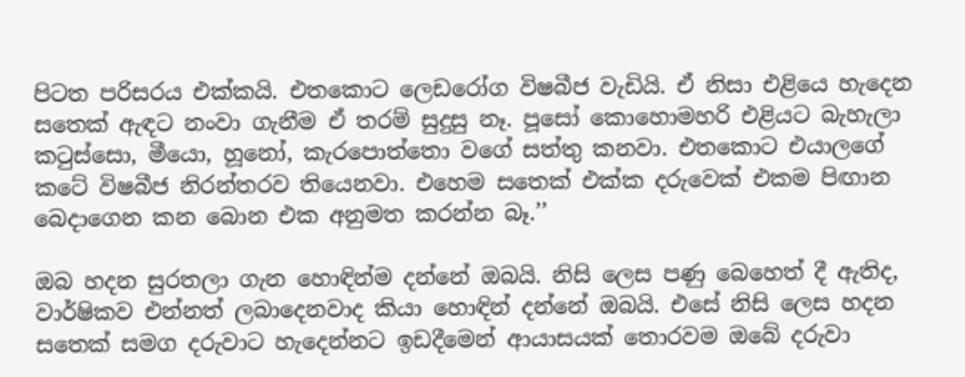පිටත පරිසරය එක්කයි. එතකොට ලෙඩරෝග විෂබීජ වැඩියි. ඒ නිසා එළියෙ හැදෙන සතෙක් ඇඳට නංවා ගැනීම ඒ තරම් සුදුසු නෑ. පූසෝ කොහොමහරි එළියට බැහැලා කටුස්සො, මීයො, හූනෝ, කැරපොත්තො වගේ සත්තු කනවා. එතකොට එයාලගේ කටේ විෂබීජ නිරන්තරව තියෙනවා. එහෙම සතෙක් එක්ක දරුවෙක් එකම පිඟාන බෙදාගෙන කන බොන එක අනුමත කරන්න බෑ.’’

ඔබ හදන සුරතලා ගැන හොඳින්ම දන්නේ ඔබයි. නිසි ලෙස පණු බෙහෙත් දී ඇතිද, වාර්ෂිකව එන්නත් ලබාදෙනවාද කියා හොඳින් දන්නේ ඔබයි. එසේ නිසි ලෙස හදන සතෙක් සමග දරුවාට හැදෙන්නට ඉඩදීමෙන් ආයාසයක් තොරවම ඔබේ දරුවා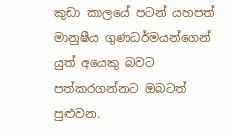කුඩා කාලයේ පටන් යහපත් මානුෂීය ගුණධර්මයන්ගෙන් යුත් අයෙකු බවට පත්කරගන්නට ඔබටත් පුළුවන.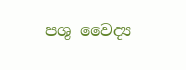පශු වෛද්‍ය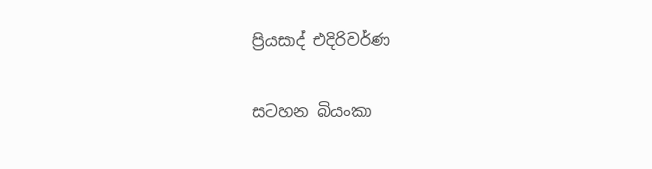ප්‍රියසාද් එදිරිවර්ණ

සටහන බියංකා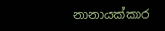නානායක්කාර